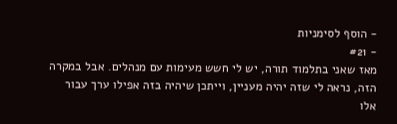- הוסף לסימניות
- #21
מאז שאני בתלמוד תורה, יש לי חשש מעימות עם מנהלים. אבל במקרה הזה, נראה לי שזה יהיה מעניין, וייתכן שיהיה בזה אפילו ערך עבור אלו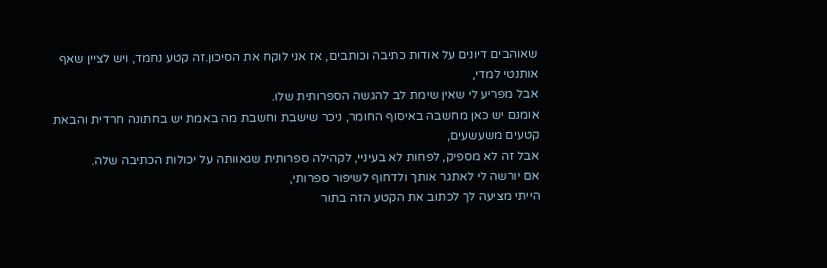שאוהבים דיונים על אודות כתיבה וכותבים, אז אני לוקח את הסיכון.זה קטע נחמד, ויש לציין שאף אותנטי למדי,
אבל מפריע לי שאין שימת לב להגשה הספרותית שלו.
אומנם יש כאן מחשבה באיסוף החומר, ניכר שישבת וחשבת מה באמת יש בחתונה חרדית והבאת קטעים משעשעים,
אבל זה לא מספיק, לפחות לא בעיניי, לקהילה ספרותית שגאוותה על יכולות הכתיבה שלה.
אם יורשה לי לאתגר אותך ולדחוף לשיפור ספרותי,
הייתי מציעה לך לכתוב את הקטע הזה בתור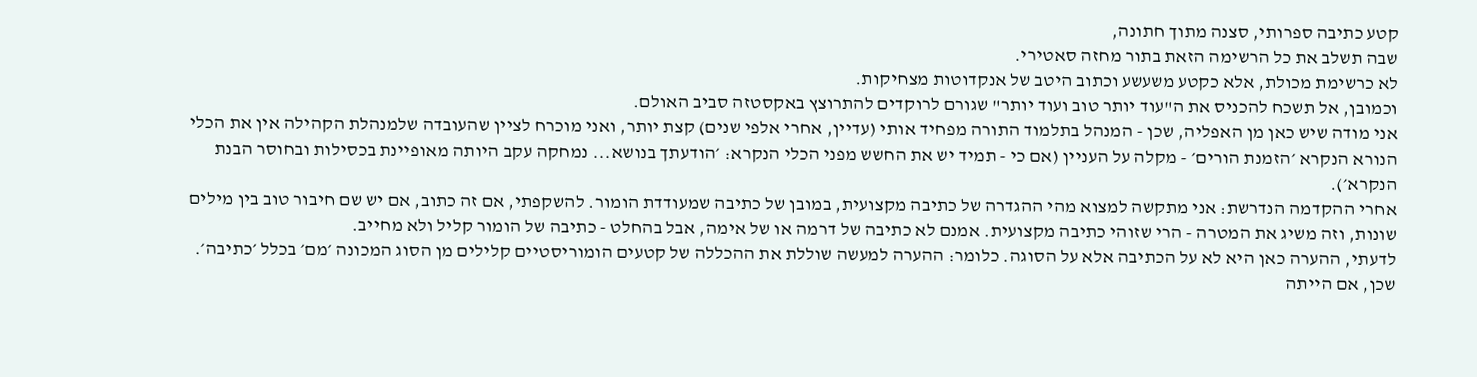קטע כתיבה ספרותי, סצנה מתוך חתונה,
שבה תשלב את כל הרשימה הזאת בתור מחזה סאטירי.
לא כרשימת מכולת, אלא כקטע משעשע וכתוב היטב של אנקדוטות מצחיקות.
וכמובן, אל תשכח להכניס את ה"עוד יותר טוב ועוד יותר" שגורם לרוקדים להתרוצץ באקסטזה סביב האולם.
אני מודה שיש כאן מן האפליה, שכן - המנהל בתלמוד התורה מפחיד אותי (עדיין, אחרי אלפי שנים) קצת יותר, ואני מוכרח לציין שהעובדה שלמנהלת הקהילה אין את הכלי הנורא הנקרא ׳הזמנת הורים׳ - מקלה על העניין (אם כי - תמיד יש את החשש מפני הכלי הנקרא: ׳הודעתך בנושא... נמחקה עקב היותה מאופיינת בכסילות ובחוסר הבנת הנקרא׳).
אחרי ההקדמה הנדרשת: אני מתקשה למצוא מהי ההגדרה של כתיבה מקצועית, במובן של כתיבה שמעודדת הומור. להשקפתי, אם זה כתוב, אם יש שם חיבור טוב בין מילים שונות, וזה משיג את המטרה - הרי שזוהי כתיבה מקצועית. אמנם לא כתיבה של דרמה או של אימה, אבל בהחלט - כתיבה של הומור קליל ולא מחייב.
לדעתי, ההערה כאן היא לא על הכתיבה אלא על הסוגה. כלומר: ההערה למעשה שוללת את ההכללה של קטעים הומוריסטיים קלילים מן הסוג המכונה ׳מם׳ בכלל ׳כתיבה׳. שכן, אם הייתה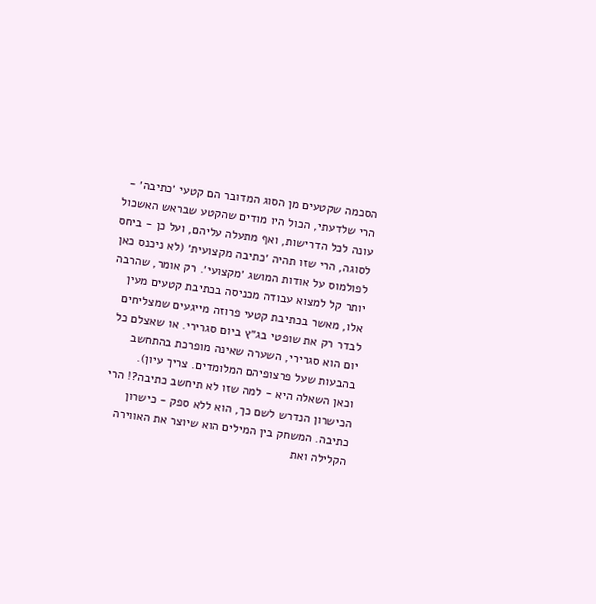הסכמה שקטעים מן הסוג המדובר הם קטעי ׳כתיבה׳ - הרי שלדעתי, הכול היו מודים שהקטע שבראש האשכול עונה לכל הדרישות, ואף מתעלה עליהם, ועל כן - ביחס לסוגה, הרי שזו תהיה ׳כתיבה מקצועית׳ (לא ניכנס כאן לפולמוס על אודות המושג ׳מקצועי׳. רק אומר, שהרבה יותר קל למצוא עבודה מכניסה בכתיבת קטעים מעין אלו, מאשר בכתיבת קטעי פרוזה מייגעים שמצליחים לבדר רק את שופטי בג״ץ ביום סגרירי. או שאצלם כל יום הוא סגרירי, השערה שאינה מופרכת בהתחשב בהבעות שעל פרצופיהם המלומדים. צריך עיון).
וכאן השאלה היא - למה שזו לא תיחשב כתיבה?! הרי הכישרון הנדרש לשם כך, הוא ללא ספק - כישרון כתיבה. המשחק בין המילים הוא שיוצר את האווירה הקלילה ואת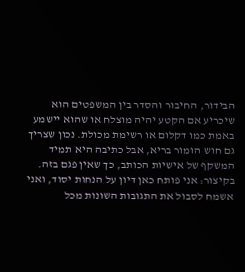הבידור, החיבור והסדר בין המשפטים הוא שיכריע אם הקטע יהיה מוצלח או שהוא יישמע באמת כמו דקלום או רשימת מכולת. נכון שצריך גם חוש הומור בריא, אבל כתיבה היא תמיד המשקף של אישיות הכותב, כך שאין פגם בזה.
בקיצור: אני פותח כאן דיון על הנחות יסוד, ואני אשמח לסבול את התגובות השונות מכל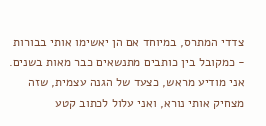צדדי המתרס, במיוחד אם הן יאשימו אותי בבורות - כמקובל בין כותבים מתנשאים כבר מאות בשנים. אני מודיע מראש, כצעד של הגנה עצמית, שזה מצחיק אותי נורא, ואני עלול לכתוב קטע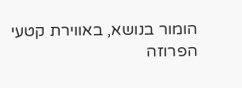הומור בנושא, באווירת קטעי הפרוזה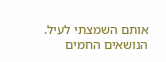אותם השמצתי לעיל.
הנושאים החמים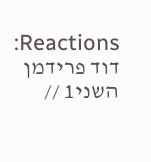Reactions: דוד פרידמן השני1 //